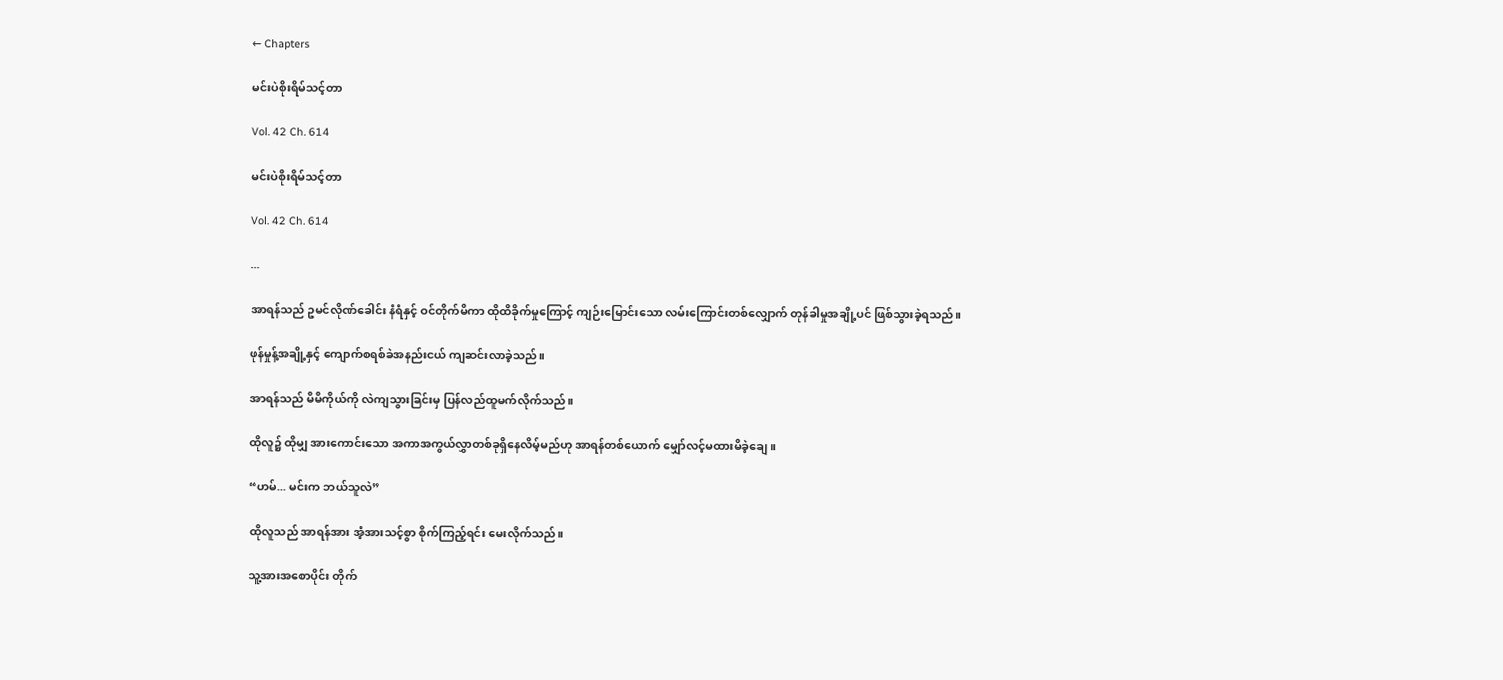← Chapters

မင်းပဲစိုးရိမ်သင့်တာ

Vol. 42 Ch. 614

မင်းပဲစိုးရိမ်သင့်တာ

Vol. 42 Ch. 614

...

အာရန်သည် ဥမင်လိုဏ်ခေါင်း နံရံနှင့် ဝင်တိုက်မိကာ ထိုထိခိုက်မှုကြောင့် ကျဉ်းမြောင်းသော လမ်းကြောင်းတစ်လျှောက် တုန်ခါမှုအချို့ပင် ဖြစ်သွားခဲ့ရသည်။

ဖုန်မှုန့်အချို့နှင့် ကျောက်စရစ်ခဲအနည်းငယ် ကျဆင်းလာခဲ့သည်။

အာရန်သည် မိမိကိုယ်ကို လဲကျသွားခြင်းမှ ပြန်လည်ထူမက်လိုက်သည်။

ထိုလူ၌ ထိုမျှ အားကောင်းသော အကာအကွယ်လွှာတစ်ခုရှိနေလိမ့်မည်ဟု အာရန်တစ်ယောက် မျှော်လင့်မထားမိခဲ့ချေ။

“ဟမ်... မင်းက ဘယ်သူလဲ”

ထိုလူသည် အာရန်အား အံ့အားသင့်စွာ စိုက်ကြည့်ရင်း မေးလိုက်သည်။

သူ့အားအစောပိုင်း တိုက်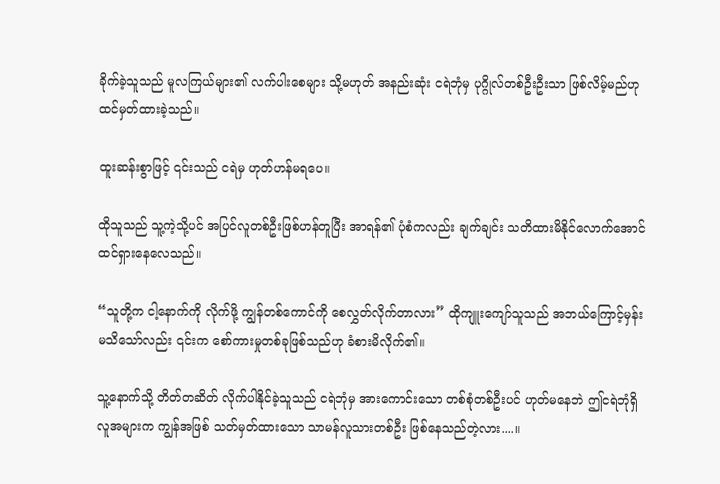ခိုက်ခဲ့သူသည် မူလကြယ်များ၏ လက်ပါးစေများ သို့မဟုတ် အနည်းဆုံး ငရဲဘုံမှ ပုဂ္ဂိုလ်တစ်ဦးဦးသာ ဖြစ်လိမ့်မည်ဟု ထင်မှတ်ထားခဲ့သည်။

ထူးဆန်းစွာဖြင့် ၎င်းသည် ငရဲမှ ဟုတ်ဟန်မရပေ။

ထိုသူသည် သူ့ကဲ့သို့ပင် အပြင်လူတစ်ဦးဖြစ်ဟန်တူပြီး အာရန်၏ ပုံစံကလည်း ချက်ချင်း သတိထားမိနိုင်လောက်အောင် ထင်ရှားနေလေသည်။

“သူတို့က ငါ့နောက်ကို လိုက်ဖို့ ကျွန်တစ်ကောင်ကို စေလွှတ်လိုက်တာလား” ထိုကျူးကျော်သူသည် အဘယ်ကြောင့်မှန်းမသိသော်လည်း ၎င်းက စော်ကားမှုတစ်ခုဖြစ်သည်ဟု ခံစားမိလိုက်၏။

သူ့နောက်သို့ တိတ်တဆိတ် လိုက်ပါနိုင်ခဲ့သူသည် ငရဲဘုံမှ အားကောင်းသော တစ်စုံတစ်ဦးပင် ဟုတ်မနေဘဲ ဤငရဲဘုံရှိ လူအများက ကျွန်အဖြစ် သတ်မှတ်ထားသော သာမန်လူသားတစ်ဦး ဖြစ်နေသည်တဲ့လား....။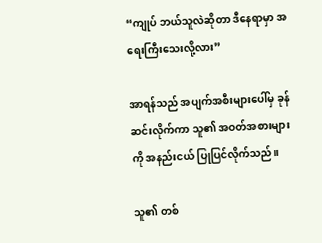“ကျုပ် ဘယ်သူလဲဆိုတာ ဒီနေရာမှာ အရေးကြီးသေးလို့လား”

အာရန်သည် အပျက်အစီးများပေါ်မှ ခုန်ဆင်းလိုက်ကာ သူ၏ အဝတ်အစားများကို အနည်းငယ် ပြုပြင်လိုက်သည်။

သူ၏ တစ်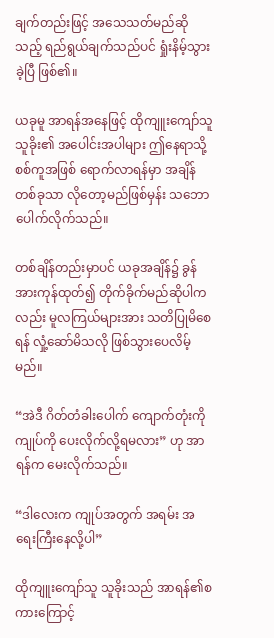ချက်တည်းဖြင့် အသေသတ်မည်ဆိုသည့် ရည်ရွယ်ချက်သည်ပင် ရှုံးနိမ့်သွားခဲ့ပြီ ဖြစ်၏။

ယခုမူ အာရန်အနေဖြင့် ထိုကျူးကျော်သူ သူခိုး၏ အပေါင်းအပါများ ဤနေရာသို့ စစ်ကူအဖြစ် ရောက်လာရန်မှာ အချိန်တစ်ခုသာ လိုတော့မည်ဖြစ်မှန်း သဘောပေါက်လိုက်သည်။

တစ်ချိန်တည်းမှာပင် ယခုအချိန်၌ ခွန်အားကုန်ထုတ်၍ တိုက်ခိုက်မည်ဆိုပါကလည်း မူလကြယ်များအား သတိပြုမိစေရန် လှုံ့‌ဆော်မိသလို ဖြစ်သွားပေလိမ့်မည်။

“အဲဒီ ဂိတ်တံခါးပေါက် ကျောက်တုံးကို ကျုပ်ကို ပေးလိုက်လို့ရမလား” ဟု အာရန်က မေးလိုက်သည်။

“ဒါလေးက ကျုပ်အတွက် အရမ်း အရေးကြီးနေလို့ပါ”

ထိုကျူးကျော်သူ သူခိုးသည် အာရန်၏စကားကြောင့်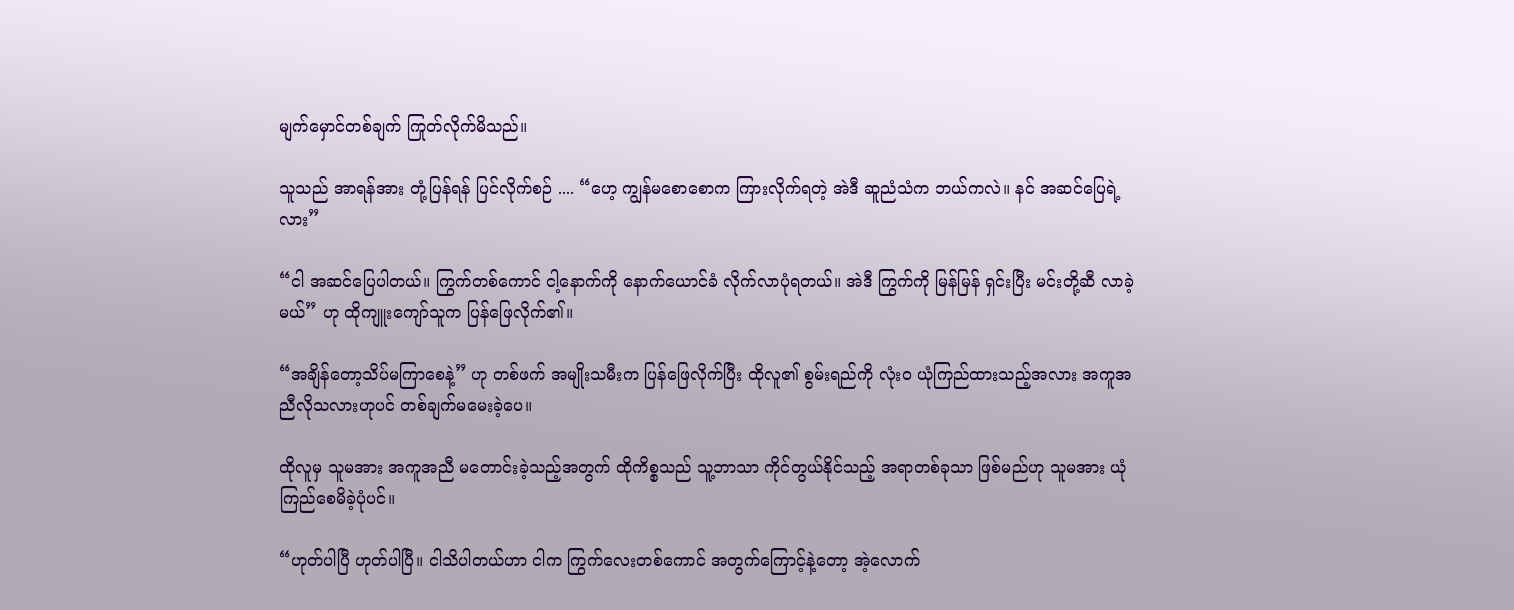မျက်မှောင်တစ်ချက် ကြုတ်လိုက်မိသည်။

သူသည် အာရန်အား တုံ့ပြန်ရန် ပြင်လိုက်စဉ် .... “ဟေ့ ကျွန်မစောစောက ကြားလိုက်ရတဲ့ အဲဒီ ဆူညံသံက ဘယ်ကလဲ။ နင် အဆင်ပြေရဲ့လား”

“ငါ အဆင်ပြေပါတယ်။ ကြွက်တစ်ကောင် ငါ့နောက်ကို နောက်ယောင်ခံ လိုက်လာပုံရတယ်။ အဲဒီ ကြွက်ကို မြန်မြန် ရှင်းပြီး မင်းတို့ဆီ လာခဲ့မယ်” ဟု ထိုကျူးကျော်သူက ပြန်ဖြေလိုက်၏။

“အချိန်တော့သိပ်မကြာစေနဲ့” ဟု တစ်ဖက် အမျိုးသမီးက ပြန်ဖြေလိုက်ပြီး ထိုလူ၏ စွမ်းရည်ကို လုံးဝ ယုံကြည်ထားသည့်အလား အကူအညီလိုသလားဟုပင် တစ်ချက်မမေးခဲ့ပေ။

ထိုလူမှ သူမအား အကူအညီ မတောင်းခဲ့သည့်အတွက် ထိုကိစ္စသည် သူ့ဘာသာ ကိုင်တွယ်နိုင်သည့် အရာတစ်ခုသာ ဖြစ်မည်ဟု သူမအား ယုံကြည်စေမိခဲ့ပုံပင်။

“ဟုတ်ပါပြီ ဟုတ်ပါပြီ။ ငါသိပါတယ်ဟာ ငါက ကြွက်လေးတစ်ကောင် အတွက်ကြောင့်နဲ့တော့ ‌အဲ့လောက်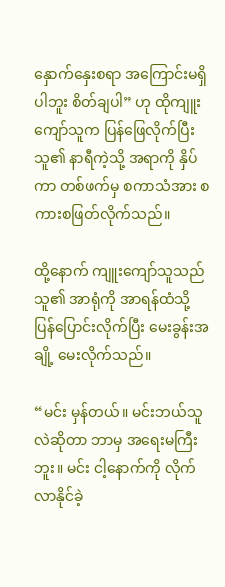နှောက်နှေးစရာ အကြောင်းမရှိပါဘူး စိတ်ချပါ” ဟု ထိုကျူးကျော်သူက ပြန်ဖြေလိုက်ပြီး သူ၏ နာရီကဲ့သို့ အရာကို နှိပ်ကာ တစ်ဖက်မှ စကာသံအား စကားစဖြတ်လိုက်သည်။

ထို့‌နောက် ကျူးကျော်သူသည် သူ၏ အာရုံကို အာရန်ထံသို့ ပြန်ပြောင်းလိုက်ပြီး မေးခွန်းအချို့ မေးလိုက်သည်။

“မင်း မှန်တယ်။ မင်းဘယ်သူလဲဆိုတာ ဘာမှ အရေးမကြီးဘူး။ မင်း ငါ့နောက်ကို လိုက်လာနိုင်ခဲ့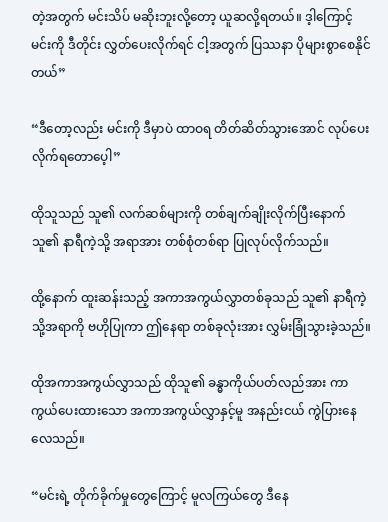တဲ့အတွက် မင်းသိပ် မဆိုးဘူးလို့တော့ ယူဆလို့ရတယ်။ ဒ့ါကြောင့် မင်းကို ဒီတိုင်း လွှတ်ပေးလိုက်ရင် ငါ့အတွက် ပြဿနာ ပိုများစွာစေနိုင်တယ်”

“ဒီတော့လည်း မင်းကို ဒီမှာပဲ ထာဝရ တိတ်ဆိတ်သွားအောင် လုပ်ပေးလိုက်ရတောပေ့ါ”

ထိုသူသည် သူ၏ လက်ဆစ်များကို တစ်ချက်ချိုးလိုက်ပြီးနောက် သူ၏ နာရီကဲ့သို့ အရာအား တစ်စုံတစ်ရာ ပြုလုပ်လိုက်သည်။

ထို့နောက် ထူးဆန်းသည့် အကာအကွယ်လွှာတစ်ခုသည် သူ၏ နာရီကဲ့သို့အရာကို ဗဟိုပြုကာ ဤနေရာ တစ်ခုလုံးအား လွှမ်းခြုံသွားခဲ့သည်။

ထိုအကာအကွယ်လွှာသည် ထိုသူ၏ ခန္ဓာကိုယ်ပတ်လည်အား ကာကွယ်ပေးထားသော အကာအကွယ်လွှာနှင့်မူ အနည်းငယ် ကွဲပြားနေလေသည်။

“မင်းရဲ့ တိုက်ခိုက်မှုတွေကြောင့် မူလကြယ်တွေ ဒီနေ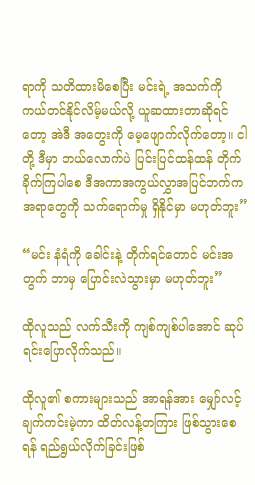ရာကို သတိထားမိစေပြီး မင်းရဲ့ အသက်ကို ကယ်တင်နိုင်လိမ့်မယ်လို့ ယူဆထားတာဆိုရင်တော့ အဲဒီ အတွေးကို မေ့ဖျောက်လိုက်တော့။ ငါတို့ ဒီမှာ ဘယ်လောက်ပဲ ပြင်းပြင်ထန်ထန် တိုက်ခိုက်ကြပါစေ ဒီအကာအကွယ်လွှာအပြင်ဘက်က အရာတွေကို သက်ရောက်မှု ရှိနိုင်မှာ မဟုတ်ဘူး”

“မင်း နံရံကို ခေါင်းနဲ့ တိုက်ရင်တောင် မင်းအတွက် ဘာမှ ပြောင်းလဲသွားမှာ မဟုတ်ဘူး”

ထိုလူသည် လက်သီးကို ကျစ်ကျစ်ပါအောင် ဆုပ်ရင်း‌ပြောလိုက်သည်။

ထိုလူ၏ စကားများသည် အာရန်အား မျှော်လင့်ချက်ကင်းမဲ့ကာ ထိတ်လန့်တကြား ဖြစ်သွားစေရန် ရည်ရွယ်လိုက်ခြင်းဖြစ်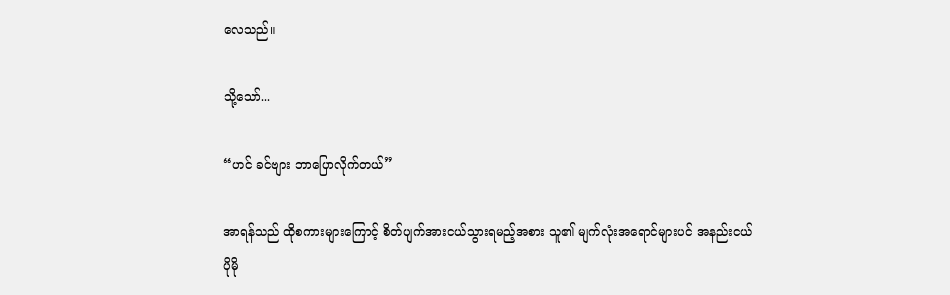လေသည်။

သို့သော်...

“ဟင် ခင်ဗျား ဘာပြောလိုက်တယ်”

အာရန်သည် ထိုစကားများကြောင့် စိတ်ပျက်အားငယ်သွားရမည့်အစား သူ၏ မျက်လုံးအရောင်များပင် အနည်းငယ်ပိုမို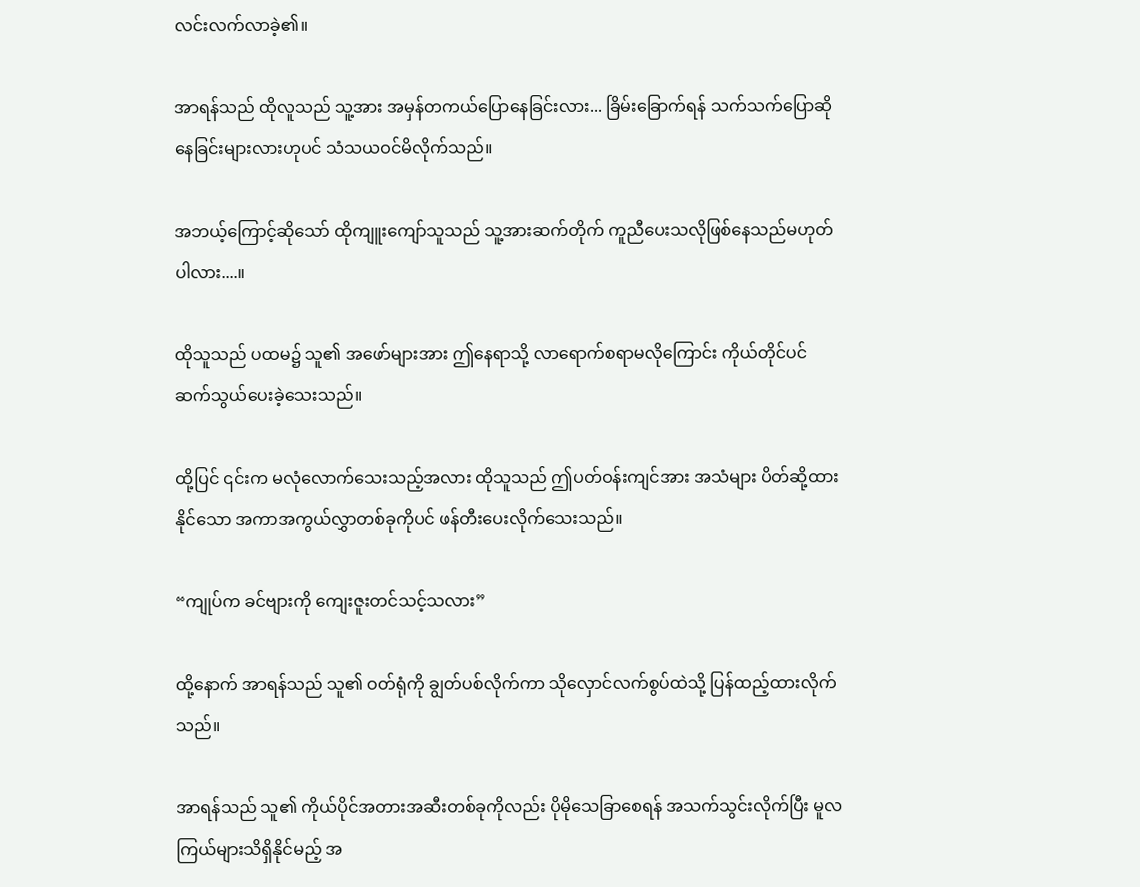လင်းလက်လာခဲ့၏။

အာရန်သည် ထိုလူသည် သူ့အား အမှန်တကယ်ပြောနေခြင်းလား... ခြိမ်းခြောက်ရန် သက်သက်ပြောဆိုနေခြင်းများလားဟုပင် သံသယဝင်မိလိုက်သည်။

အဘယ့်ကြောင့်ဆို‌သော် ထိုကျူးကျော်သူသည် သူ့အားဆက်တိုက် ကူညီပေးသလိုဖြစ်နေသည်မဟုတ်ပါလား....။

ထိုသူသည် ပထမ၌ သူ၏ အဖော်များအား ဤနေရာသို့ လာရောက်စရာမလိုကြောင်း ကိုယ်တိုင်ပင် ဆက်သွယ်ပေးခဲ့သေးသည်။

ထို့ပြင် ၎င်းက မလုံလောက်သေးသည့်အလား ထိုသူသည် ဤပတ်ဝန်းကျင်အား အသံများ ပိတ်ဆို့ထားနိုင်သော အကာအကွယ်လွှာတစ်ခုကိုပင် ဖန်တီးပေးလိုက်သေးသည်။

“ကျုပ်က ခင်ဗျားကို ကျေးဇူးတင်သင့်သလား”

ထို့နောက် အာရန်သည် သူ၏ ဝတ်ရုံကို ချွတ်ပစ်လိုက်ကာ သိုလှောင်လက်စွပ်ထဲသို့ ပြန်ထည့်ထားလိုက်သည်။

အာရန်သည် သူ၏ ကိုယ်ပိုင်အတားအဆီးတစ်ခုကိုလည်း ပိုမိုသေခြာစေရန် အသက်သွင်းလိုက်ပြီး မူလကြယ်များသိရှိနိုင်မည့် အ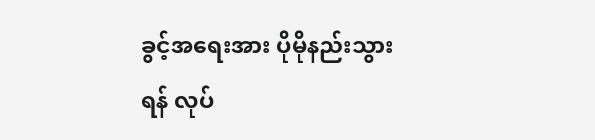ခွင့်အရေးအား ပိုမိုနည်းသွားရန် လုပ်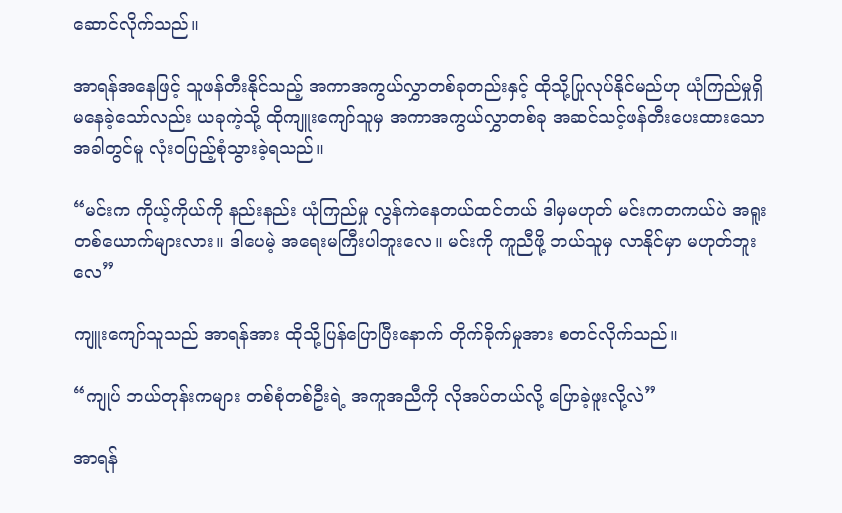ဆောင်လိုက်သည်။

အာရန်အနေဖြင့် သူဖန်တီးနိုင်သည့် အကာအကွယ်လွှာတစ်ခုတည်းနှင့် ထိုသို့ပြုလုပ်နိုင်မည်ဟု ယုံကြည်မှုရှိမနေခဲ့သော်လည်း ယခုကဲ့သို့ ထိုကျူးကျော်သူမှ အကာအကွယ်လွှာတစ်ခု အဆင်သင့်ဖန်တီးပေးထားသောအခါတွင်မူ လုံးဝပြည့်စုံသွားခဲ့ရသည်။

“မင်းက ကိုယ့်ကိုယ်ကို နည်းနည်း ယုံကြည်မှု လွန်ကဲနေတယ်ထင်တယ် ဒါမှမဟုတ် မင်းကတကယ်ပဲ အရူးတစ်ယောက်များလား။ ဒါပေမဲ့ အရေးမကြီးပါဘူးလေ။ မင်းကို ကူညီဖို့ ဘယ်သူမှ လာနိုင်မှာ မဟုတ်ဘူးလေ”

ကျူးကျော်သူသည် အာရန်အား ထိုသို့ပြန်ပြောပြီးနောက် တိုက်ခိုက်မှုအား စတင်လိုက်သည်။

“ကျုပ် ဘယ်တုန်းကများ တစ်စုံတစ်ဦးရဲ့ အကူအညီကို လိုအပ်တယ်လို့ ပြောခဲ့ဖူးလို့လဲ”

အာရန်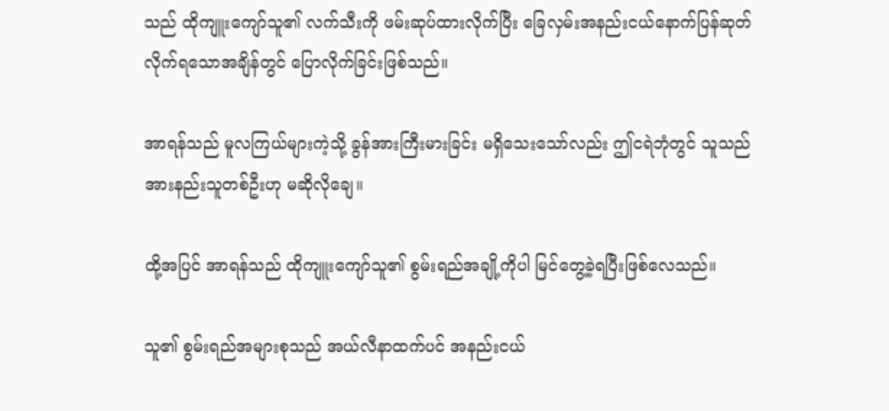သည် ထိုကျူးကျော်သူ၏ လက်သီးကို ဖမ်းဆုပ်ထားလိုက်ပြီး ခြေလှမ်းအနည်းငယ်‌နောက်ပြန်ဆုတ်လိုက်ရသောအချိန်တွင် ပြောလိုက်ခြင်းဖြစ်သည်။

အာရန်သည် မူလကြယ်များကဲ့သို့ ခွန်အားကြီးမားခြင်း မရှိသေးသော်လည်း ဤငရဲဘုံတွင် သူသည် အားနည်းသူတစ်ဦးဟု မဆိုလိုချေ။

ထို့အပြင် အာရန်သည် ထိုကျူးကျော်သူ၏ စွမ်းရည်အချို့ကိုပါ မြင်တွေ့ခဲ့ရပြီးဖြစ်လေသည်။

သူ၏ စွမ်းရည်အများစုသည် အယ်လီနာထက်ပင် အနည်းငယ်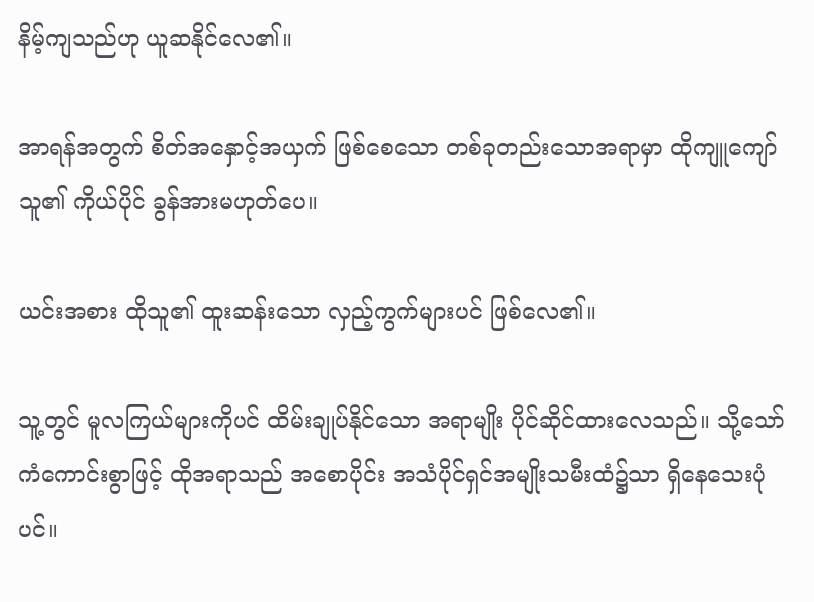နိမ့်ကျသည်ဟု ယူဆနိုင်လေ၏။

အာရန်အတွက် စိတ်အနှောင့်အယှက် ဖြစ်စေသော တစ်ခုတည်းသောအရာမှာ ထိုကျူကျော်သူ၏ ကိုယ်ပိုင် ခွန်အားမဟုတ်ပေ။

ယင်းအစား ထိုသူ၏ ထူးဆန်းသော လှည့်ကွက်များပင် ဖြစ်လေ၏။

သူ့တွင် မူလကြယ်များကိုပင် ထိမ်းချုပ်နိုင်သော အရာမျိုး ပိုင်ဆိုင်ထားလေသည်။ သို့သော် ကံကောင်းစွာဖြင့် ထိုအရာသည် အစောပိုင်း အသံပိုင်ရှင်အမျိုးသမီးထံ၌သာ ရှိနေသေးပုံပင်။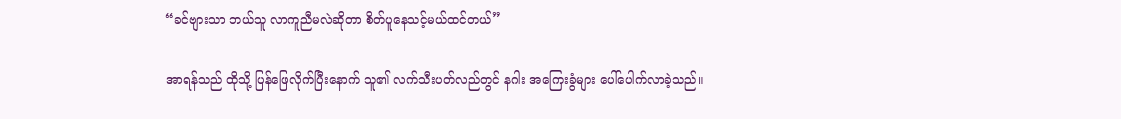“ခင်ဗျားသာ ဘယ်သူ လာကူညီမလဲဆိုတာ စိတ်ပူနေသင့်မယ်ထင်တယ်”

အာရန်သည် ထိုသို့ ပြန်ဖြေလိုက်ပြီးနောက် သူ၏ လက်သီးပတ်လည်တွင် နဂါး အကြေးခွံများ ပေါ်ပေါက်လာခဲ့သည်။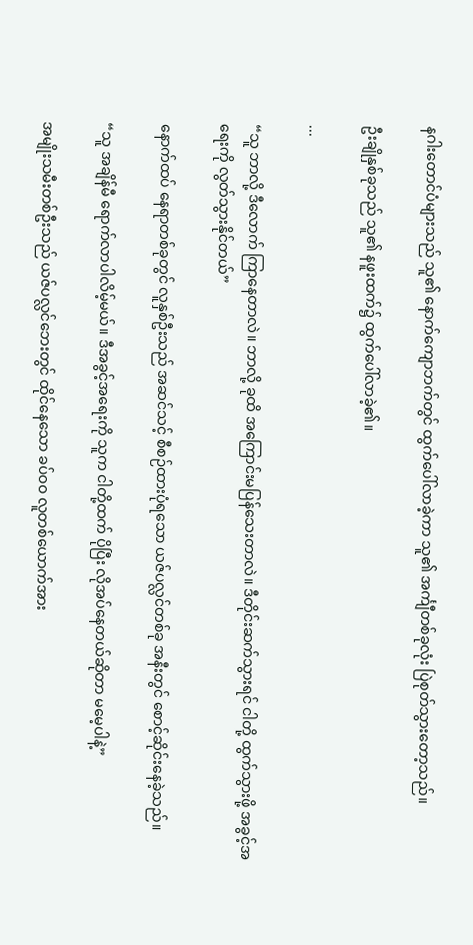နဂါးတောင်ပံများသည် သူ၏ နောက်ကျောဘက်တွင် ထွက်ပေါ်လာခဲ့ကာ သူ၏ အင်္ကျီတစ်ခုလုံး ပြဲစုတ်သွားတော့သည်။

ဦးချိုနှစ်ခုသည် သူ၏ နဖူးထက်၌ ထွက်ပေါ်လာခဲ့၏။

...

“သူ ဘာလို့ ဒီလောက် ကြာနေတာလဲ။ ဘာလို့ ခုထိ အကြောင်းမပြန်သေးတာလဲ။ ဒီတိုင်းဆက်သွားရင် ငါတို့ ထွက်သွားဖို့ အခွင့်အရေးကို လွတ်သွားနိုင်တယ်”

နောက်ထပ် နေရာတစ်ခုတွင် လူနှစ်ဦးသည် အဆင်သင့် စီစဉ်ထားပုံရသော ယဇ်ပလ္လင်တစ်ခု အနီးတွင် စောင့်ဆိုင်းနေခဲ့သည်။

“သူ အချိန်မီ ရောက်လာပါလိမ့်မယ်။ ဒီအခွင့်အရေးကို သူက ငါတို့ထက် ပိုပြီး လိုအပ်နေတယ်ဆိုတာ မမေ့ပါနဲ့”

အမျိုးသမီးတစ်ဦးသည် ယဇ်ပလ္လင်ဘေးတွင် ထိုင်နေသော ခပ်ဝဝ လူတစ်ယောက်အား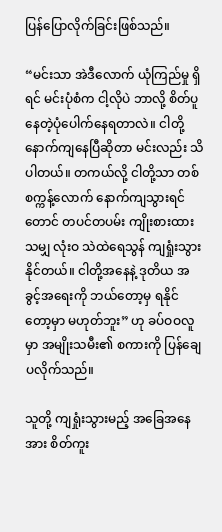ပြန်ပြောလိုက်ခြင်းဖြစ်သည်။

“မင်းသာ အဲဒီလောက် ယုံကြည်မှု ရှိရင် မင်းပုံစံက ငါ့လိုပဲ ဘာလို့ စိတ်ပူနေတဲ့ပုံပေါက်နေရတာလဲ။ ငါတို့ နောက်ကျနေပြီဆိုတာ မင်းလည်း သိပါတယ်။ တကယ်လို့ ငါတို့သာ တစ်စက္ကန့်လောက် နောက်ကျသွားရင်တောင် တပင်တပမ်း ကျိုးစားထားသမျှ လုံးဝ သဲထဲရေသွန် ကျရှုံးသွားနိုင်တယ်။ ငါတို့အနေနဲ့ ဒုတိယ အခွင့်အရေးကို ဘယ်တော့မှ ရနိုင်တော့မှာ မဟုတ်ဘူး” ဟု ခပ်ဝဝလူမှာ အမျိုးသမီး၏ စကားကို ပြန်ချေပလိုက်သည်။

သူတို့ ကျရှုံးသွားမည့် အခြေအနေအား စိတ်ကူး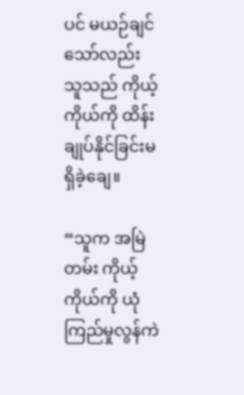ပင် မယဉ်ချင်သော်လည်း သူသည် ကိုယ့်ကိုယ်ကို ထိန်းချုပ်နိုင်ခြင်းမရှိခဲ့ချေ။

“သူက အမြဲတမ်း ကိုယ့်ကိုယ်ကို ယုံကြည်မှုလွန်ကဲ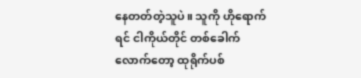နေတတ်တဲ့သူပဲ။ သူကို ဟို‌ရောက်ရင် ငါကိုယ်တိုင် တစ်ခေါက်လောက်တော့ ထုရိုက်ပစ်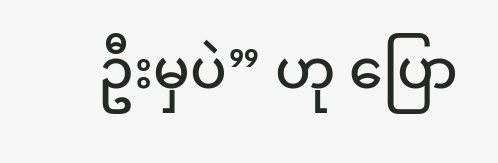ဦးမှပဲ” ဟု ပြော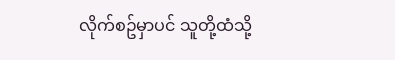လိုက်စဥ်မှာပင် သူတို့ထံသို့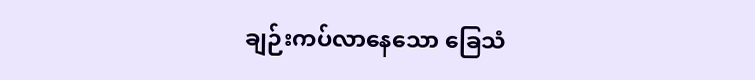ချဉ်းကပ်လာနေသော ခြေသံ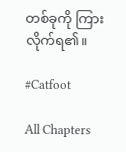တစ်ခုကို ကြားလိုက်ရ၏။

#Catfoot

All Chapters